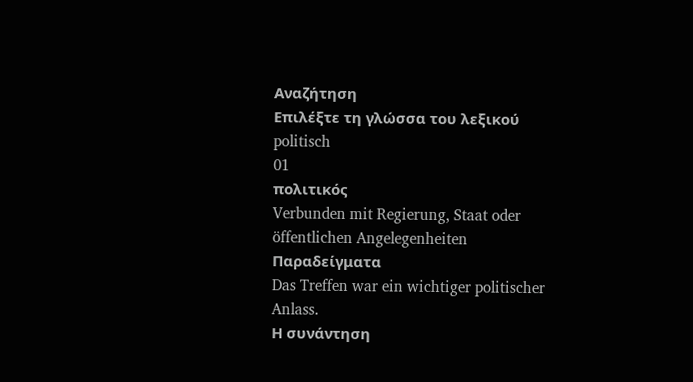Αναζήτηση
Επιλέξτε τη γλώσσα του λεξικού
politisch
01
πολιτικός
Verbunden mit Regierung, Staat oder öffentlichen Angelegenheiten
Παραδείγματα
Das Treffen war ein wichtiger politischer Anlass.
Η συνάντηση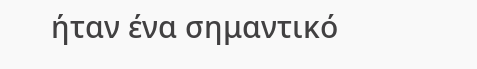ήταν ένα σημαντικό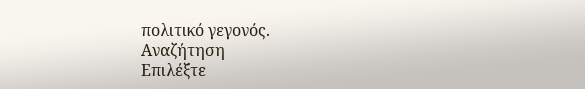πολιτικό γεγονός.
Αναζήτηση
Επιλέξτε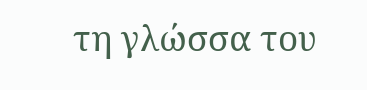τη γλώσσα του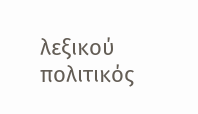λεξικού
πολιτικός